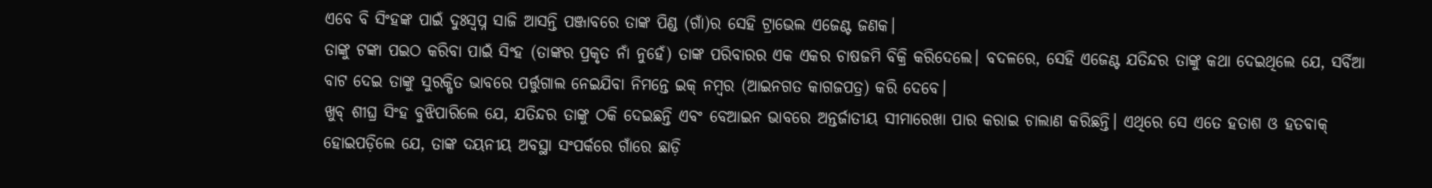ଏବେ ବି ସିଂହଙ୍କ ପାଇଁ ଦୁଃସ୍ୱପ୍ନ ସାଜି ଆସନ୍ତି ପଞ୍ଜାବରେ ତାଙ୍କ ପିଣ୍ଡ (ଗାଁ)ର ସେହି ଟ୍ରାଭେଲ ଏଜେଣ୍ଟ ଜଣକ।
ତାଙ୍କୁ ଟଙ୍କା ପଇଠ କରିବା ପାଇଁ ସିଂହ (ତାଙ୍କର ପ୍ରକୃତ ନାଁ ନୁହେଁ) ତାଙ୍କ ପରିବାରର ଏକ ଏକର ଚାଷଜମି ବିକ୍ରି କରିଦେଲେ। ବଦଳରେ, ସେହି ଏଜେଣ୍ଟ ଯତିନ୍ଦର ତାଙ୍କୁ କଥା ଦେଇଥିଲେ ଯେ, ସର୍ବିଆ ବାଟ ଦେଇ ତାଙ୍କୁ ସୁରକ୍ଷିତ ଭାବରେ ପର୍ତ୍ତୁଗାଲ ନେଇଯିବା ନିମନ୍ତେ ଇକ୍ ନମ୍ବର (ଆଇନଗତ କାଗଜପତ୍ର) କରି ଦେବେ।
ଖୁବ୍ ଶୀଘ୍ର ସିଂହ ବୁଝିପାରିଲେ ଯେ, ଯତିନ୍ଦର ତାଙ୍କୁ ଠକି ଦେଇଛନ୍ତି ଏବଂ ବେଆଇନ ଭାବରେ ଅନ୍ତର୍ଜାତୀୟ ସୀମାରେଖା ପାର କରାଇ ଚାଲାଣ କରିଛନ୍ତି। ଏଥିରେ ସେ ଏତେ ହତାଶ ଓ ହତବାକ୍ ହୋଇପଡ଼ିଲେ ଯେ, ତାଙ୍କ ଦୟନୀୟ ଅବସ୍ଥା ସଂପର୍କରେ ଗାଁରେ ଛାଡ଼ି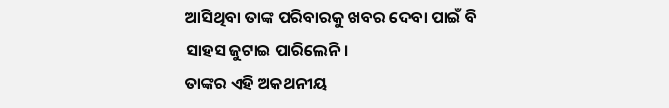ଆସିଥିବା ତାଙ୍କ ପରିବାରକୁ ଖବର ଦେବା ପାଇଁ ବି ସାହସ ଜୁଟାଇ ପାରିଲେନି।
ତାଙ୍କର ଏହି ଅକଥନୀୟ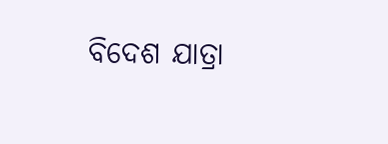ବିଦେଶ ଯାତ୍ରା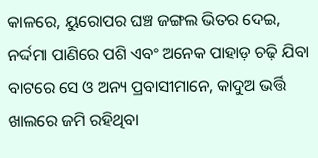କାଳରେ, ୟୁରୋପର ଘଞ୍ଚ ଜଙ୍ଗଲ ଭିତର ଦେଇ, ନର୍ଦ୍ଦମା ପାଣିରେ ପଶି ଏବଂ ଅନେକ ପାହାଡ଼ ଚଢ଼ି ଯିବା ବାଟରେ ସେ ଓ ଅନ୍ୟ ପ୍ରବାସୀମାନେ, କାଦୁଅ ଭର୍ତ୍ତି ଖାଲରେ ଜମି ରହିଥିବା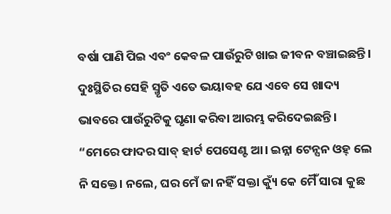ବର୍ଷା ପାଣି ପିଇ ଏବଂ କେବଳ ପାଉଁରୁଟି ଖାଇ ଜୀବନ ବଞ୍ଚାଇଛନ୍ତି। ଦୁଃସ୍ଥିତିର ସେହି ସ୍ମୃତି ଏତେ ଭୟାବହ ଯେ ଏବେ ସେ ଖାଦ୍ୟ ଭାବରେ ପାଉଁରୁଟିକୁ ଘୃଣା କରିବା ଆରମ୍ଭ କରିଦେଇଛନ୍ତି।
“ମେରେ ଫାଦର ସାବ୍ ହାର୍ଟ ପେସେଣ୍ଟ ଆ। ଇନ୍ନା ଟେନ୍ସନ ଓହ୍ ଲେ ନି ସକ୍ତେ। ନଲେ, ଘର ମେଁ ଜା ନହିଁ ସକ୍ତା କ୍ୟୁଁ କେ ମୈଁ ସାରା କୁଛ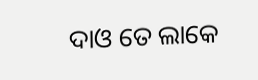ଦାଓ ତେ ଲାକେ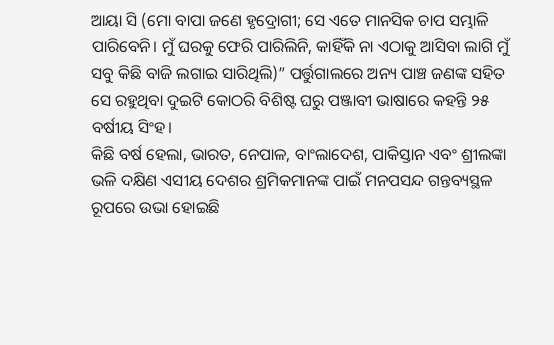ଆୟା ସି (ମୋ ବାପା ଜଣେ ହୃଦ୍ରୋଗୀ; ସେ ଏତେ ମାନସିକ ଚାପ ସମ୍ଭାଳି ପାରିବେନି। ମୁଁ ଘରକୁ ଫେରି ପାରିଲିନି, କାହିଁକି ନା ଏଠାକୁ ଆସିବା ଲାଗି ମୁଁ ସବୁ କିଛି ବାଜି ଲଗାଇ ସାରିଥିଲି)” ପର୍ତ୍ତୁଗାଲରେ ଅନ୍ୟ ପାଞ୍ଚ ଜଣଙ୍କ ସହିତ ସେ ରହୁଥିବା ଦୁଇଟି କୋଠରି ବିଶିଷ୍ଟ ଘରୁ ପଞ୍ଜାବୀ ଭାଷାରେ କହନ୍ତି ୨୫ ବର୍ଷୀୟ ସିଂହ।
କିଛି ବର୍ଷ ହେଲା, ଭାରତ, ନେପାଳ, ବାଂଲାଦେଶ, ପାକିସ୍ତାନ ଏବଂ ଶ୍ରୀଲଙ୍କା ଭଳି ଦକ୍ଷିଣ ଏସୀୟ ଦେଶର ଶ୍ରମିକମାନଙ୍କ ପାଇଁ ମନପସନ୍ଦ ଗନ୍ତବ୍ୟସ୍ଥଳ ରୂପରେ ଉଭା ହୋଇଛି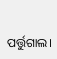ପର୍ତ୍ତୁଗାଲ।